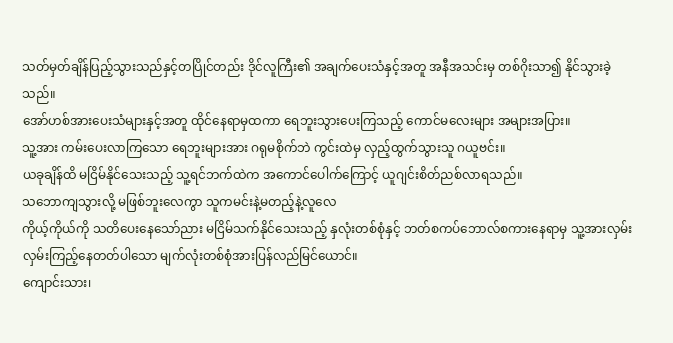သတ်မှတ်ချိန်ပြည့်သွားသည်နှင့်တပြိုင်တည်း ဒိုင်လူကြီး၏ အချက်ပေးသံနှင့်အတူ အနီအသင်းမှ တစ်ဂိုးသာ၍ နိုင်သွားခဲ့သည်။
အော်ဟစ်အားပေးသံများနှင့်အတူ ထိုင်နေရာမှထကာ ရေဘူးသွားပေးကြသည့် ကောင်မလေးများ အများအပြား။
သူ့အား ကမ်းပေးလာကြသော ရေဘူးများအား ဂရုမစိုက်ဘဲ ကွင်းထဲမှ လှည့်ထွက်သွားသူ ဂယူဗင်း။
ယခုချိန်ထိ မငြိမ်နိုင်သေးသည့် သူ့ရင်ဘက်ထဲက အကောင်ပေါက်ကြောင့် ယူဂျင်းစိတ်ညစ်လာရသည်။
သဘောကျသွားလို့ မဖြစ်ဘူးလေကွာ သူကမင်းနဲ့မတည့်နဲ့လူလေ
ကိုယ့်ကိုယ်ကို သတိပေးနေသော်ညား မငြိမ်သက်နိုင်သေးသည့် နှလုံးတစ်စုံနှင့် ဘတ်စကပ်ဘောလ်စကားနေရာမှ သူ့အားလှမ်းလှမ်းကြည့်နေတတ်ပါသော မျက်လုံးတစ်စုံအားပြန်လည်မြင်ယောင်။
ကျောင်းသား၊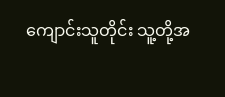ကျောင်းသူတိုင်း သူ့တို့အ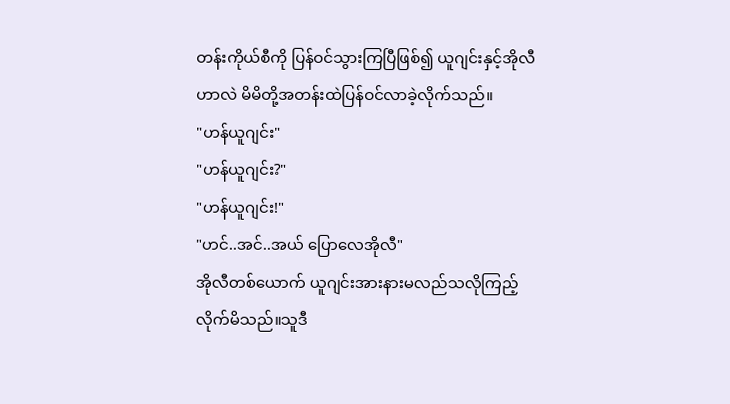တန်းကိုယ်စီကို ပြန်ဝင်သွားကြပြီဖြစ်၍ ယူဂျင်းနှင့်အိုလီဟာလဲ မိမိတို့အတန်းထဲပြန်ဝင်လာခဲ့လိုက်သည်။
"ဟန်ယူဂျင်း"
"ဟန်ယူဂျင်း?"
"ဟန်ယူဂျင်း!"
"ဟင်..အင်..အယ် ပြောလေအိုလီ"
အိုလီတစ်ယောက် ယူဂျင်းအားနားမလည်သလိုကြည့်လိုက်မိသည်။သူဒီ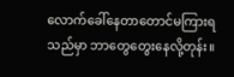လောက်ခေါ်နေတာတောင်မကြားရသည်မှာ ဘာတွေတွေးနေလို့တုန်း။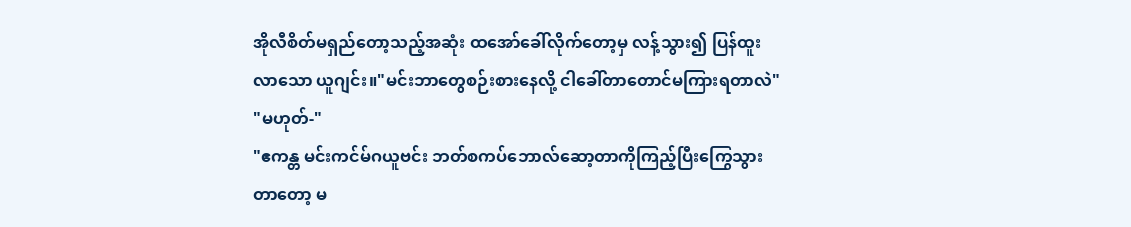အိုလီစိတ်မရှည်တော့သည့်အဆုံး ထအော်ခေါ်လိုက်တော့မှ လန့်သွား၍ ပြန်ထူးလာသော ယူဂျင်း။"မင်းဘာတွေစဉ်းစားနေလို့ ငါခေါ်တာတောင်မကြားရတာလဲ"
"မဟုတ်-"
"ဧကန္တ မင်းကင်မ်ဂယူဗင်း ဘတ်စကပ်ဘောလ်ဆော့တာကိုကြည့်ပြီးကြွေသွားတာတော့ မ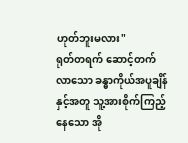ဟုတ်ဘူးမလား"
ရုတ်တရက် ဆောင့်တက်လာသော ခန္ဓာကိုယ်အပူချိန်နှင့်အတူ သူ့အားစိုက်ကြည့်နေသော အို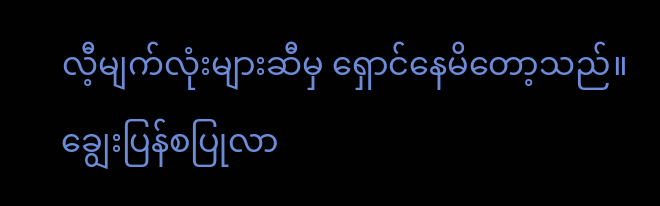လီ့မျက်လုံးများဆီမှ ရှောင်နေမိတော့သည်။
ချွေးပြန်စပြုလာ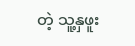တဲ့ သူ့နှဖူး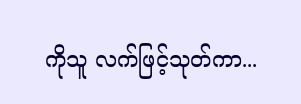ကိုသူ လက်ဖြင့်သုတ်ကာ...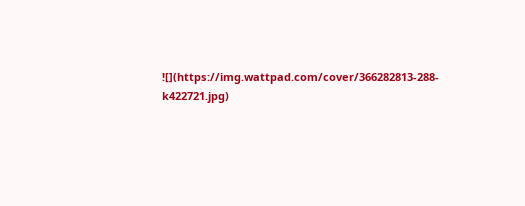![](https://img.wattpad.com/cover/366282813-288-k422721.jpg)